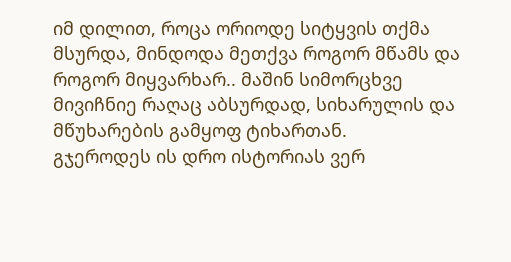იმ დილით, როცა ორიოდე სიტყვის თქმა მსურდა, მინდოდა მეთქვა როგორ მწამს და როგორ მიყვარხარ.. მაშინ სიმორცხვე მივიჩნიე რაღაც აბსურდად, სიხარულის და მწუხარების გამყოფ ტიხართან.
გჯეროდეს ის დრო ისტორიას ვერ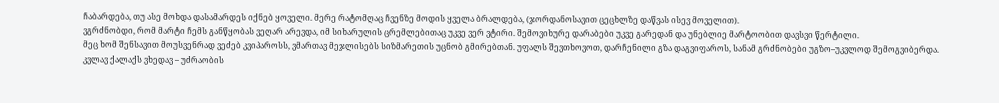ჩაბარდება, თუ ასე მოხდა დასამარდეს იქნებ ყოველი. მერე რატომღაც ჩვენზე მოდის ყველა ბრალდება, (ჯორდანოსავით ცეცხლზე დაწვას ისევ მოველით).
ვგრძნობდი, რომ მარტი ჩემს განწყობას ვეღარ არევდა, იმ სიხარულის ცრემლებითაც უკვე ვერ ვტირი. შემოვიხურე დარაბები უკვე გარედან და უნებლიე მარტოობით დავსვი წერტილი.
მეც ხომ შენსავით მოუსვენრად ვეძებ კვიპაროსს, ვმართავ მეჯლისებს სიზმარეთის უცნობ გმირებთან. უფალს შევთხოვოთ, დარჩენილი გზა დაგვიფაროს, სანამ გრძნობები უგზო–უკვლოდ შემოგვიბერდა.
კვლავ ქალაქს ვხედავ – უძრაობის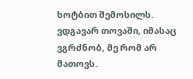ხოტბით შემოსილს. ვდგავარ თოვაში, იმასაც ვგრძნობ, მე რომ არ მათოვს.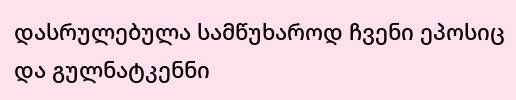დასრულებულა სამწუხაროდ ჩვენი ეპოსიც და გულნატკენნი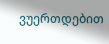ვუერთდებით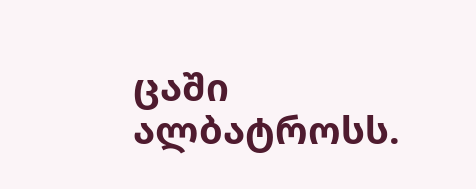ცაში ალბატროსს.